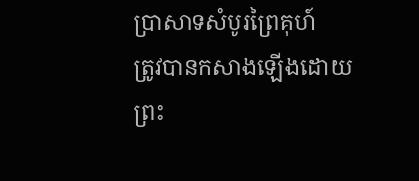ប្រាសាទសំបូរព្រៃគុហ៍
ត្រូវបានកសាងឡើងដោយព្រះ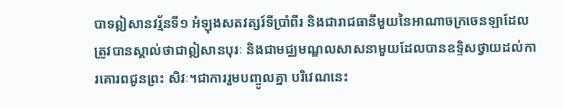បាទឦសានវរ្ម័នទី១ អំឡុងសតវត្សរ៍ទីប្រាំពីរ និងជារាជធានីមួយនៃអាណាចក្រចេនឡាដែលត្រូវបានស្គាល់ថាជាឦសានបុរៈ និងជាមជ្ឈមណ្ឌលសាសនាមួយដែលបានឧទ្ទិសថ្វាយដល់ការគោរពជូនព្រះ សិវៈ។ជាការរួមបញ្ចូលគ្នា បរិវេណនេះ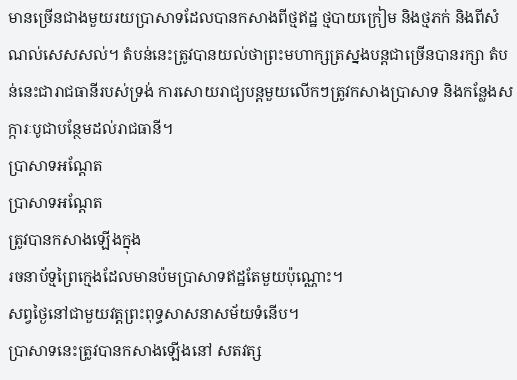មានច្រើនជាងមួយរយប្រាសាទដែលបានកសាងពីថ្មឥដ្ឋ ថ្មបាយក្រៀម និងថ្មភក់ និងពីសំណល់សេសសល់។ តំបន់នេះត្រូវបានយល់ថាព្រះមហាក្សត្រស្នងបន្តជាច្រើនបានរក្សា តំបន់នេះជារាជធានីរបស់ទ្រង់ ការសោយរាជ្យបន្តមួយលើកៗត្រូវកសាងប្រាសាទ និងកន្លែងសក្ការៈបូជាបន្ថែមដល់រាជធានី។
ប្រាសាទអណ្ដែត
ប្រាសាទអណ្ដែត
ត្រូវបានកសាងឡើងក្នុង
រចនាប័ទ្មព្រៃក្មេងដែលមានប៉មប្រាសាទឥដ្ឋតែមួយប៉ុណ្ណោះ។
សព្វថ្ងៃនៅជាមួយវត្តព្រះពុទ្ធសាសនាសម័យទំនើប។
ប្រាសាទនេះត្រូវបានកសាងឡើងនៅ សតវត្ស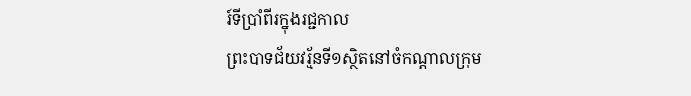រ៍ទីប្រាំពីរក្នុងរជ្ជកាល
ព្រះបាទជ័យវរ្ម័នទី១ស្ថិតនៅចំកណ្ដាលក្រុម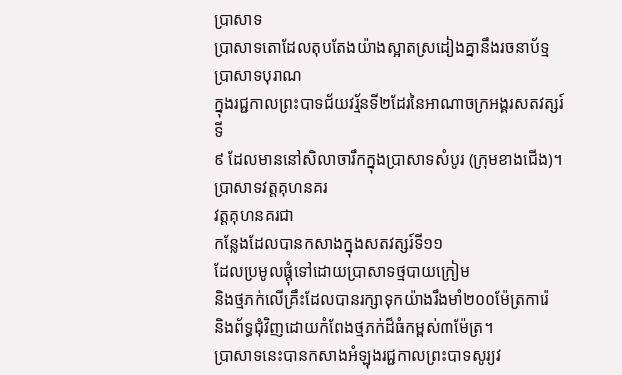ប្រាសាទ
ប្រាសាទតោដែលតុបតែងយ៉ាងស្អាតស្រដៀងគ្នានឹងរចនាប័ទ្មប្រាសាទបុរាណ
ក្នុងរជ្ជកាលព្រះបាទជ័យវរ្ម័នទី២ដែរនៃអាណាចក្រអង្គរសតវត្សរ៍ទី
៩ ដែលមាននៅសិលាចារឹកក្នុងប្រាសាទសំបូរ (ក្រុមខាងជើង)។
ប្រាសាទវត្តគុហនគរ
វត្តគុហនគរជា
កន្លែងដែលបានកសាងក្នុងសតវត្សរ៍ទី១១
ដែលប្រមូលផ្ដុំទៅដោយប្រាសាទថ្មបាយក្រៀម
និងថ្មភក់លើគ្រឹះដែលបានរក្សាទុកយ៉ាងរឹងមាំ២០០ម៉ែត្រការ៉េ
និងព័ទ្ធជុំវិញដោយកំពែងថ្មភក់ដ៏ធំកម្ពស់៣ម៉ែត្រ។
ប្រាសាទនេះបានកសាងអំឡុងរជ្ជកាលព្រះបាទសូរ្យវ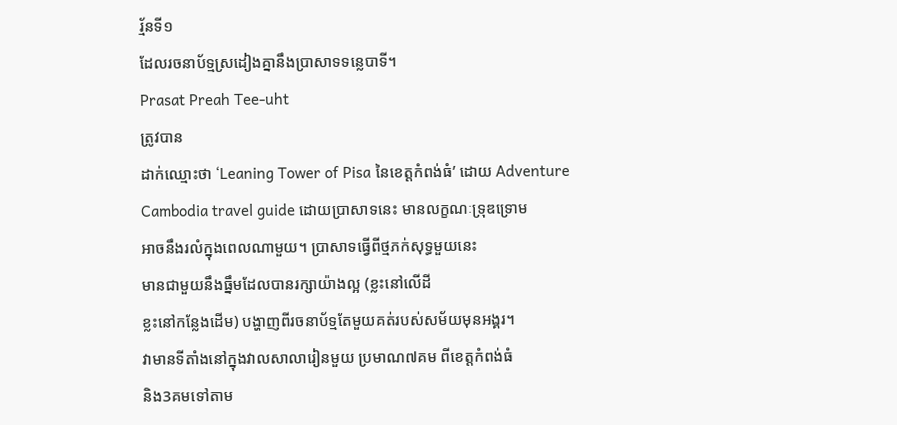រ្ម័នទី១
ដែលរចនាប័ទ្មស្រដៀងគ្នានឹងប្រាសាទទន្លេបាទី។
Prasat Preah Tee-uht
ត្រូវបាន
ដាក់ឈ្មោះថា ‘Leaning Tower of Pisa នៃខេត្តកំពង់ធំ’ ដោយ Adventure
Cambodia travel guide ដោយប្រាសាទនេះ មានលក្ខណៈទ្រុឌទ្រោម
អាចនឹងរលំក្នុងពេលណាមួយ។ ប្រាសាទធ្វើពីថ្មភក់សុទ្ធមួយនេះ
មានជាមួយនឹងធ្នឹមដែលបានរក្សាយ៉ាងល្អ (ខ្លះនៅលើដី
ខ្លះនៅកន្លែងដើម) បង្ហាញពីរចនាប័ទ្មតែមួយគត់របស់សម័យមុនអង្គរ។
វាមានទីតាំងនៅក្នុងវាលសាលារៀនមួយ ប្រមាណ៧គម ពីខេត្តកំពង់ធំ
និង3គមទៅតាម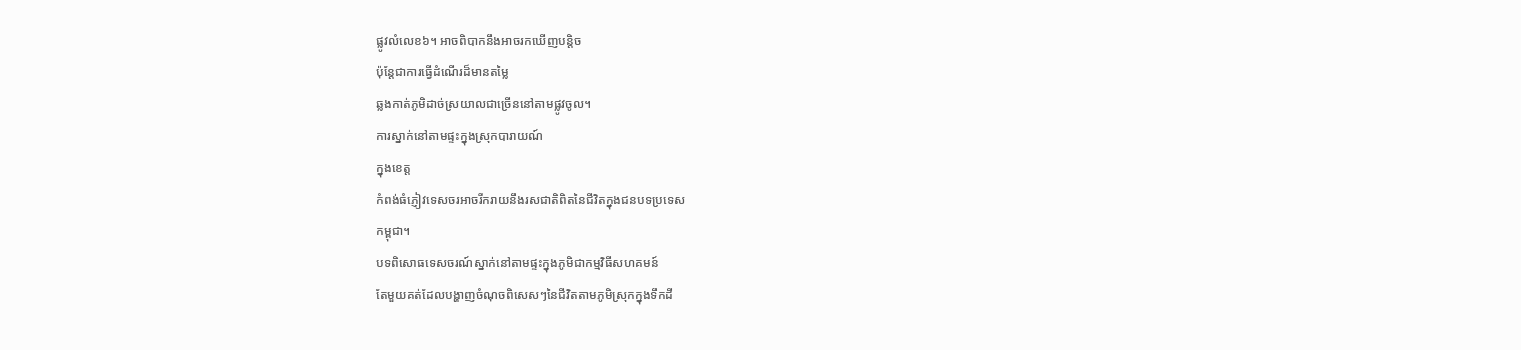ផ្លូវលំលេខ៦។ អាចពិបាកនឹងអាចរកឃើញបន្តិច
ប៉ុន្តែជាការធ្វើដំណើរដ៏មានតម្លៃ
ឆ្លងកាត់ភូមិដាច់ស្រយាលជាច្រើននៅតាមផ្លូវចូល។
ការស្នាក់នៅតាមផ្ទះក្នុងស្រុកបារាយណ៍
ក្នុងខេត្ត
កំពង់ធំភ្ញៀវទេសចរអាចរីករាយនឹងរសជាតិពិតនៃជីវិតក្នុងជនបទប្រទេស
កម្ពុជា។
បទពិសោធទេសចរណ៍ស្នាក់នៅតាមផ្ទះក្នុងភូមិជាកម្មវិធីសហគមន៍
តែមួយគត់ដែលបង្ហាញចំណុចពិសេសៗនៃជីវិតតាមភូមិស្រុកក្នុងទឹកដី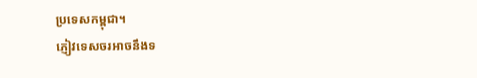ប្រទេសកម្ពុជា។
ភ្ញៀវទេសចរអាចនឹងទ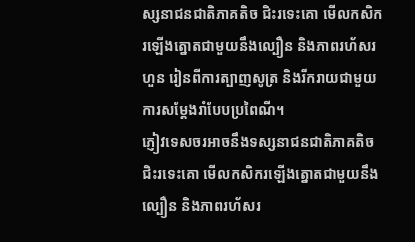ស្សនាជនជាតិភាគតិច ជិះរទេះគោ មើលកសិករឡើងត្នោតជាមួយនឹងល្បឿន និងភាពរហ័សរហួន រៀនពីការត្បាញសូត្រ និងរីករាយជាមួយការសម្ដែងរាំបែបប្រពៃណី។
ភ្ញៀវទេសចរអាចនឹងទស្សនាជនជាតិភាគតិច ជិះរទេះគោ មើលកសិករឡើងត្នោតជាមួយនឹងល្បឿន និងភាពរហ័សរ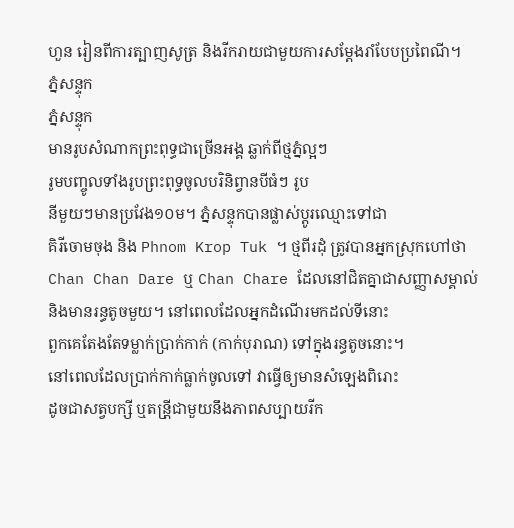ហួន រៀនពីការត្បាញសូត្រ និងរីករាយជាមួយការសម្ដែងរាំបែបប្រពៃណី។
ភ្នំសន្ទុក
ភ្នំសន្ទុក
មានរូបសំណាកព្រះពុទ្ធជាច្រើនអង្គ ឆ្លាក់ពីថ្មភ្នំល្អៗ
រូមបញ្ចូលទាំងរូបព្រះពុទ្ធចូលបរិនិព្វានបីធំៗ រូប
នីមួយៗមានប្រវែង១០ម។ ភ្នំសន្ទុកបានផ្លាស់ប្តូរឈ្មោះទៅជា
គិរីចោមចុង និង Phnom Krop Tuk ។ ថ្មពីរដុំ ត្រូវបានអ្នកស្រុកហៅថា
Chan Chan Dare ឬ Chan Chare ដែលនៅជិតគ្នាជាសញ្ញាសម្គាល់
និងមានរន្ធតូចមួយ។ នៅពេលដែលអ្នកដំណើរមកដល់ទីនោះ
ពួកគេតែងតែទម្លាក់ប្រាក់កាក់ (កាក់បុរាណ) ទៅក្នុងរន្ធតូចនោះ។
នៅពេលដែលប្រាក់កាក់ធ្លាក់ចូលទៅ វាធ្វើឲ្យមានសំឡេងពិរោះ
ដូចជាសត្វបក្សី ឬតន្រី្តជាមួយនឹងភាពសប្បាយរីក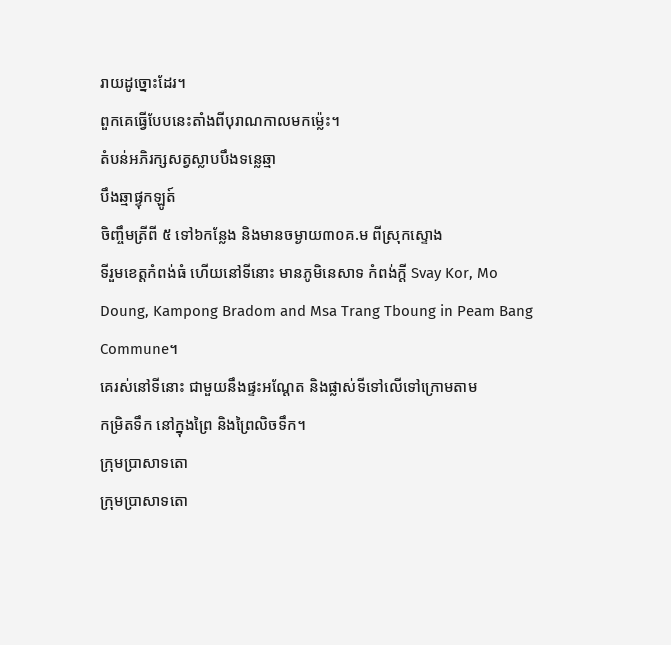រាយដូច្នោះដែរ។
ពួកគេធ្វើបែបនេះតាំងពីបុរាណកាលមកម្ល៉េះ។
តំបន់អភិរក្សសត្វស្លាបបឹងទន្លេឆ្មា
បឹងឆ្មាផ្ទុកឡូត៍
ចិញ្ចឹមត្រីពី ៥ ទៅ៦កន្លែង និងមានចម្ងាយ៣០គ.ម ពីស្រុកស្ទោង
ទីរួមខេត្តកំពង់ធំ ហើយនៅទីនោះ មានភូមិនេសាទ កំពង់ក្តី Svay Kor, Mo
Doung, Kampong Bradom and Msa Trang Tboung in Peam Bang Commune។
គេរស់នៅទីនោះ ជាមួយនឹងផ្ទះអណ្តែត និងផ្លាស់ទីទៅលើទៅក្រោមតាម
កម្រិតទឹក នៅក្នុងព្រៃ និងព្រៃលិចទឹក។
ក្រុមប្រាសាទតោ
ក្រុមប្រាសាទតោ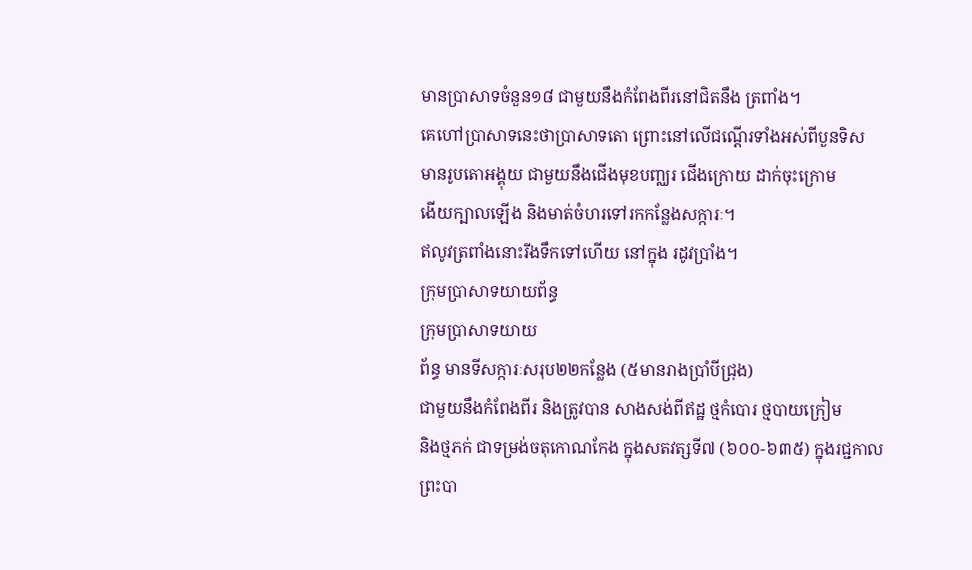មានប្រាសាទចំនួន១៨ ជាមួយនឹងកំពែងពីរនៅជិតនឹង ត្រពាំង។
គេហៅប្រាសាទនេះថាប្រាសាទតោ ព្រោះនៅលើជណ្តើរទាំងអស់ពីបួនទិស
មានរូបតោអង្គុយ ជាមួយនឹងជើងមុខបញ្ឈរ ជើងក្រោយ ដាក់ចុះក្រោម
ងើយក្បាលឡើង និងមាត់ចំហរទៅរកកន្លែងសក្ការៈ។
ឥលូវត្រពាំងនោះរីងទឹកទៅហើយ នៅក្នុង រដូវប្រាំង។
ក្រុមប្រាសាទយាយព័ន្ធ
ក្រុមប្រាសាទយាយ
ព័ន្ធ មានទីសក្ការៈសរុប២២កន្លែង (៥មានរាងប្រាំបីជ្រុង)
ជាមួយនឹងកំពែងពីរ និងត្រូវបាន សាងសង់ពីឥដ្ឋ ថ្មកំបោរ ថ្មបាយក្រៀម
និងថ្មភក់ ជាទម្រង់ចតុកោណកែង ក្នុងសតវត្សទី៧ (៦០០-៦៣៥) ក្នុងរជ្ជកាល
ព្រះបា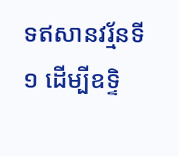ទឥសានវរ្ម័នទី១ ដើម្បីឧទ្ទិ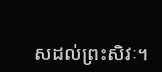សដល់ព្រះសិវៈ។